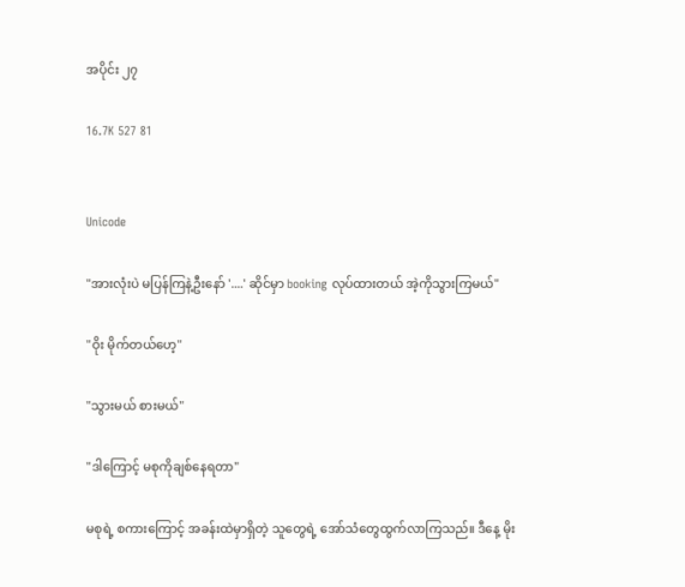အပိုင်း ၂၇

16.7K 527 81


Unicode

"အားလုံးပဲ မပြန်ကြနဲ့ဦးနော် '....' ဆိုင်မှာ booking လုပ်ထားတယ် အဲ့ကိုသွားကြမယ်"

"ဝိုး မိုက်တယ်ဟေ့"

"သွားမယ် စားမယ်"

"ဒါကြောင့် မစုကိုချစ်နေရတာ"

မစုရဲ့ စကားကြောင့် အခန်းထဲမှာရှိတဲ့ သူတွေရဲ့ အော်သံတွေထွက်လာကြသည်။ ဒီနေ့ မိုး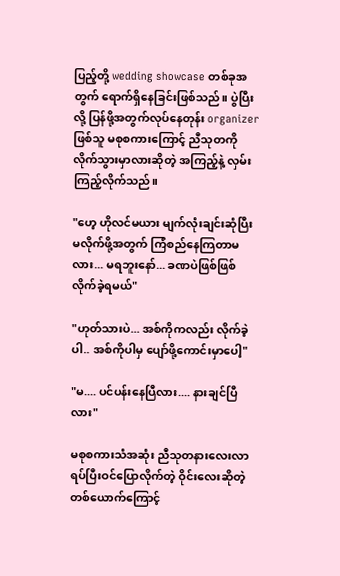ပြည့်တို့ wedding showcase တစ်ခုအတွက် ရောက်ရှိနေခြင်းဖြစ်သည်။ ပွဲပြီးလို့ ပြန်ဖို့အတွက်လုပ်နေတုန်း organizer ဖြစ်သူ မစုစကားကြောင့် ညီသုတကို လိုက်သွားမှာလားဆိုတဲ့ အကြည့်နဲ့ လှမ်းကြည့်လိုက်သည်။

"ဟေ့ ဟိုလင်မယား မျက်လုံးချင်းဆုံပြီး မလိုက်ဖို့အတွက် ကြံစည်နေကြတာမလား... မရဘူးနော်... ခဏပဲဖြစ်ဖြစ်လိုက်ခဲ့ရမယ်"

"ဟုတ်သားပဲ... အစ်ကိုကလည်း လိုက်ခဲ့ပါ.. အစ်ကိုပါမှ ပျော်ဖို့ကောင်းမှာပေါ့"

"မ.... ပင်ပန်းနေပြီလား.... နားချင်ပြီလား"

မစုစကားသံအဆုံး ညီသုတနားလေးလာရပ်ပြီးဝင်ပြောလိုက်တဲ့ ဝိုင်းလေးဆိုတဲ့ တစ်ယောက်ကြောင့်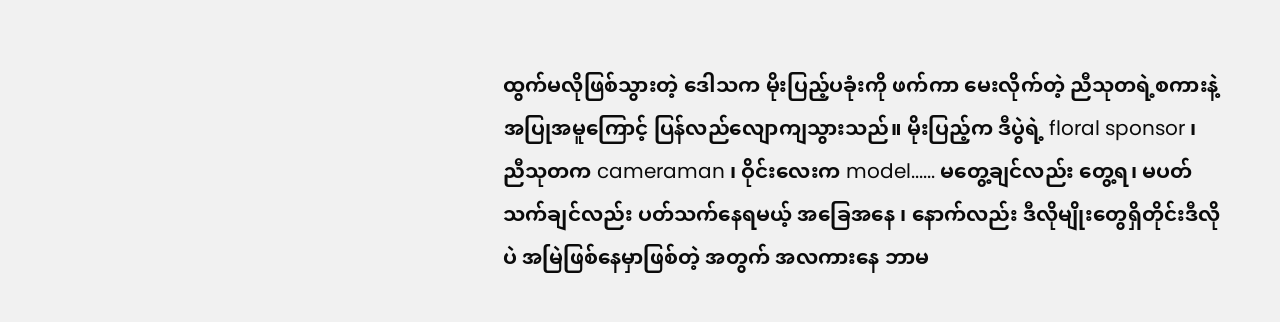ထွက်မလိုဖြစ်သွားတဲ့ ဒေါသက မိုးပြည့်ပခုံးကို ဖက်ကာ မေးလိုက်တဲ့ ညီသုတရဲ့စကားနဲ့အပြုအမူကြောင့် ပြန်လည်လျောကျသွားသည်။ မိုးပြည့်က ဒီပွဲရဲ့ floral sponsor ၊ ညီသုတက cameraman ၊ ဝိုင်းလေးက model...... မတွေ့ချင်လည်း တွေ့ရ၊ မပတ်သက်ချင်လည်း ပတ်သက်နေရမယ့် အခြေအနေ ၊ နောက်လည်း ဒီလိုမျိုးတွေရှိတိုင်းဒီလိုပဲ အမြဲဖြစ်နေမှာဖြစ်တဲ့ အတွက် အလကားနေ ဘာမ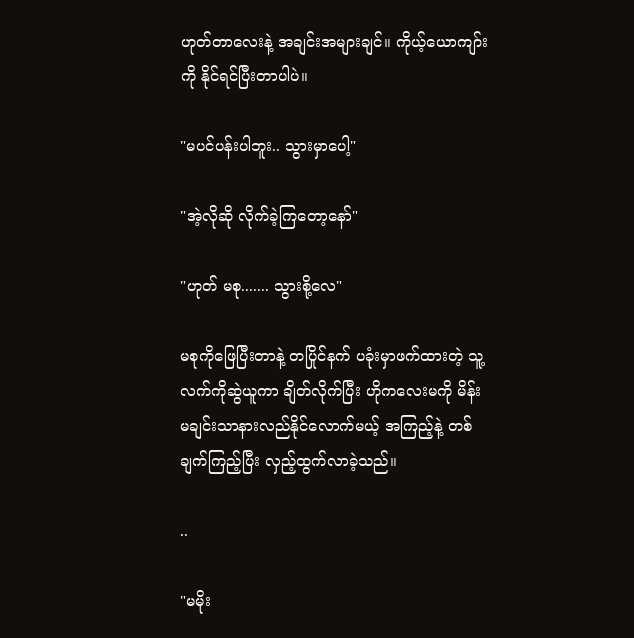ဟုတ်တာလေးနဲ့ အချင်းအများချင်။ ကိုယ့်ယောကျာ်းကို နိုင်ရင်ပြီးတာပါပဲ။

"မပင်ပန်းပါဘူး.. သွားမှာပေါ့"

"အဲ့လိုဆို လိုက်ခဲ့ကြတော့နော်"

"ဟုတ် မစု....... သွားစို့လေ"

မစုကိုဖြေပြီးတာနဲ့ တပြိုင်နက် ပခုံးမှာဖက်ထားတဲ့ သူ့လက်ကိုဆွဲယူကာ ချိတ်လိုက်ပြီး ဟိုကလေးမကို မိန်းမချင်းသာနားလည်နိုင်လောက်မယ့် အကြည့်နဲ့ တစ်ချက်ကြည့်ပြီး လှည့်ထွက်လာခဲ့သည်။

..

"မမိုး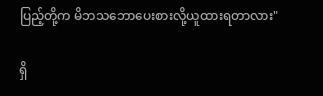ပြည့်တို့က မိဘသဘောပေးစားလို့ယူထားရတာလား"

ရှိ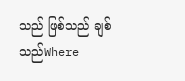သည် ဖြစ်သည် ချစ်သည်Where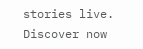stories live. Discover now